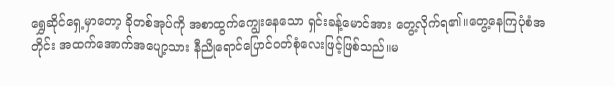ရွှေဆိုင်ရှေ့မှာတော့ ခိုတစ်အုပ်ကို အစာထွက်ကျွေးနေသော ရှင်းခန့်မောင်အား တွေ့လိုက်ရ၏။တွေ့နေကြပုံစံအတိုင်း အထက်အောက်အပျော့သား နီညိုရောင်ပြောင်ဝတ်စုံလေးဖြင့်ဖြစ်သည်။မ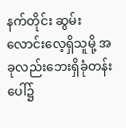နက်တိုင်း ဆွမ်းလောင်းလေ့ရှိသူမို့ အခုလည်းဘေးရှိခုံတန်းပေါ်၌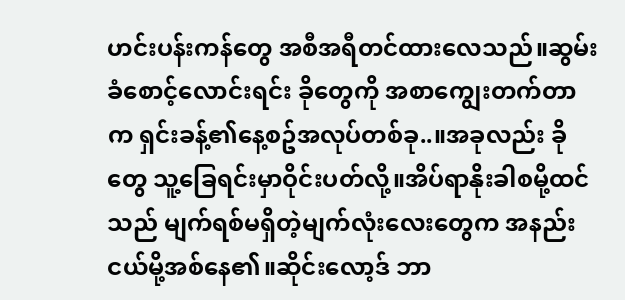ဟင်းပန်းကန်တွေ အစီအရီတင်ထားလေသည်။ဆွမ်းခံစောင့်လောင်းရင်း ခိုတွေကို အစာကျွေးတက်တာက ရှင်းခန့်၏နေ့စဥ်အလုပ်တစ်ခု..။အခုလည်း ခိုတွေ သူ့ခြေရင်းမှာဝိုင်းပတ်လို့။အိပ်ရာနိုးခါစမို့ထင်သည် မျက်ရစ်မရှိတဲ့မျက်လုံးလေးတွေက အနည်းငယ်မို့အစ်နေ၏။ဆိုင်းလော့ဒ် ဘာ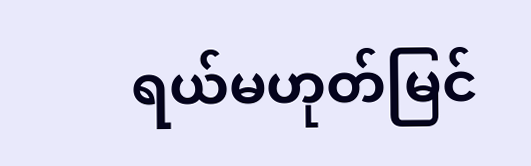ရယ်မဟုတ်မြင်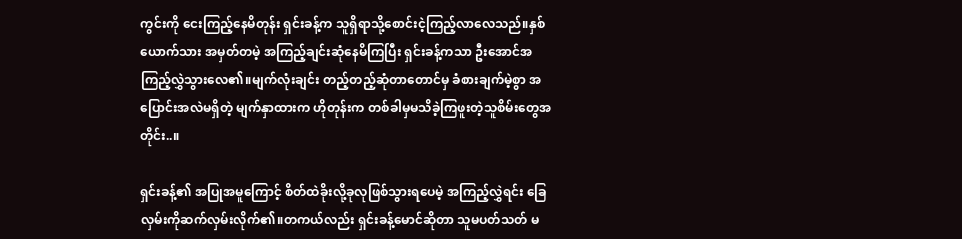ကွင်းကို ငေးကြည့်နေမိတုန်း ရှင်းခန့်က သူရှိရာသို့စောင်းငဲ့ကြည့်လာလေသည်။နှစ်ယောက်သား အမှတ်တမဲ့ အကြည့်ချင်းဆုံနေမိကြပြီး ရှင်းခန့်ကသာ ဦးအောင်အကြည့်လွှဲသွားလေ၏။မျက်လုံးချင်း တည့်တည့်ဆုံတာတောင်မှ ခံစားချက်မဲ့စွာ အပြောင်းအလဲမရှိတဲ့ မျက်နှာထားက ဟိုတုန်းက တစ်ခါမှမသိခဲ့ကြဖူးတဲ့သူစိမ်းတွေအတိုင်း..။

ရှင်းခန့်၏ အပြုအမူကြောင့် စိတ်ထဲခိုးလို့ခုလုဖြစ်သွားရပေမဲ့ အကြည့်လွှဲရင်း ခြေလှမ်းကိုဆက်လှမ်းလိုက်၏။တကယ်လည်း ရှင်းခန့်မောင်ဆိုတာ သူမပတ်သတ် မ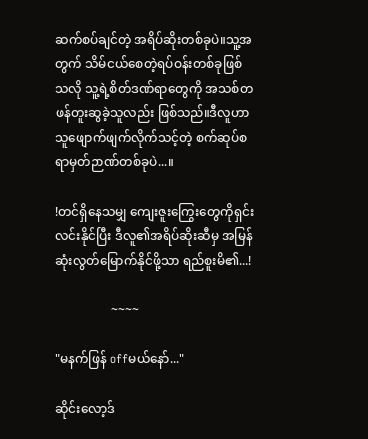ဆက်စပ်ချင်တဲ့ အရိပ်ဆိုးတစ်ခုပဲ။သူ့အတွက် သိမ်ငယ်စေတဲ့ရပ်ဝန်းတစ်ခုဖြစ်သလို သူ့ရဲ့စိတ်ဒဏ်ရာတွေကို အသစ်တဖန်တူးဆွခဲ့သူလည်း ဖြစ်သည်။ဒီလူဟာ သူဖျောက်ဖျက်လိုက်သင့်တဲ့ စက်ဆုပ်စရာမှတ်ဉာဏ်တစ်ခုပဲ...။

!တင်ရှိနေသမျှ ကျေးဇူးကြွေးတွေကိုရှင်းလင်းနိုင်ပြီး ဒီလူ၏အရိပ်ဆိုးဆီမှ အမြန်ဆုံးလွတ်မြောက်နိုင်ဖို့သာ ရည်စူးမိ၏...!

                  ~~~~

"မနက်ဖြန် offမယ်နော်..."

ဆိုင်းလော့ဒ်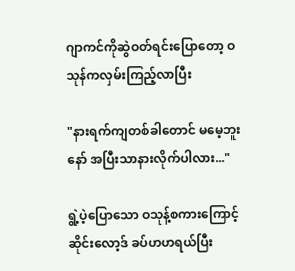ဂျာကင်ကိုဆွဲဝတ်ရင်းပြောတော့ ဝသုန်ကလှမ်းကြည့်လာပြီး

"နားရက်ကျတစ်ခါတောင် မမေ့ဘူးနော် အပြီးသာနားလိုက်ပါလား..."

ရွဲ့ပဲ့ပြောသော ဝသုန့်စကားကြောင့် ဆိုင်းလော့ဒ် ခပ်ဟဟရယ်ပြီး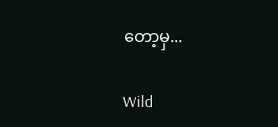တော့မှ...

Wild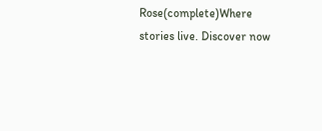Rose(complete)Where stories live. Discover now